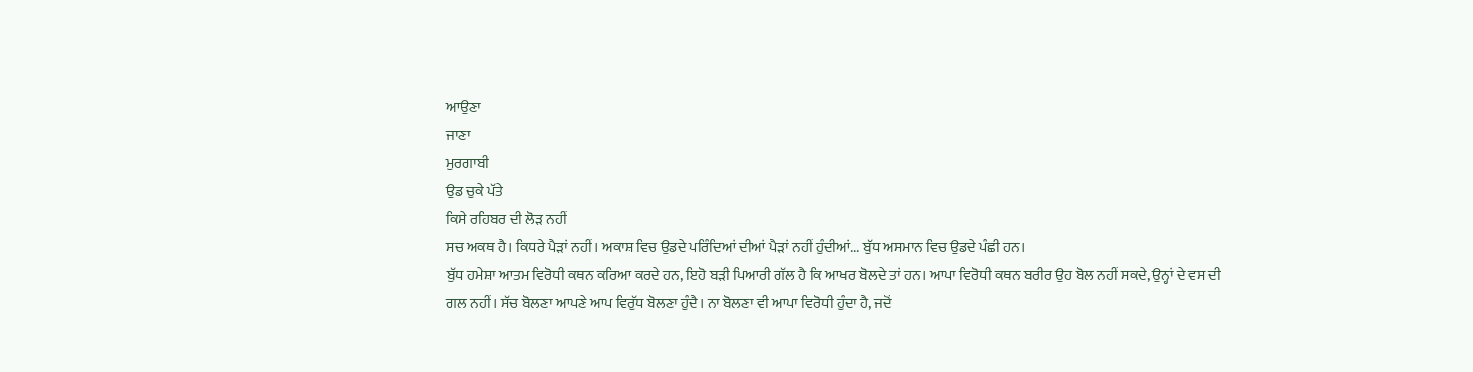ਆਉਣਾ
ਜਾਣਾ
ਮੁਰਗਾਬੀ
ਉਡ ਚੁਕੇ ਪੱਤੇ
ਕਿਸੇ ਰਹਿਬਰ ਦੀ ਲੋੜ ਨਹੀਂ
ਸਚ ਅਕਥ ਹੈ। ਕਿਧਰੇ ਪੈੜਾਂ ਨਹੀਂ। ਅਕਾਸ਼ ਵਿਚ ਉਡਦੇ ਪਰਿੰਦਿਆਂ ਦੀਆਂ ਪੈੜਾਂ ਨਹੀਂ ਹੁੰਦੀਆਂ... ਬੁੱਧ ਅਸਮਾਨ ਵਿਚ ਉਡਦੇ ਪੰਛੀ ਹਨ।
ਬੁੱਧ ਹਮੇਸ਼ਾ ਆਤਮ ਵਿਰੋਧੀ ਕਥਨ ਕਰਿਆ ਕਰਦੇ ਹਨ, ਇਹੋ ਬੜੀ ਪਿਆਰੀ ਗੱਲ ਹੈ ਕਿ ਆਖਰ ਬੋਲਦੇ ਤਾਂ ਹਨ। ਆਪਾ ਵਿਰੋਧੀ ਕਥਨ ਬਰੀਰ ਉਹ ਬੋਲ ਨਹੀਂ ਸਕਦੇ, ਉਨ੍ਹਾਂ ਦੇ ਵਸ ਦੀ ਗਲ ਨਹੀਂ। ਸੱਚ ਬੋਲਣਾ ਆਪਣੇ ਆਪ ਵਿਰੁੱਧ ਬੋਲਣਾ ਹੁੰਦੈ। ਨਾ ਬੋਲਣਾ ਵੀ ਆਪਾ ਵਿਰੋਧੀ ਹੁੰਦਾ ਹੈ, ਜਦੋਂ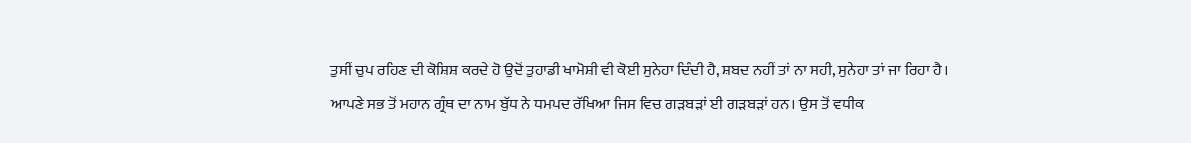ਤੁਸੀਂ ਚੁਪ ਰਹਿਣ ਦੀ ਕੋਸ਼ਿਸ਼ ਕਰਦੇ ਹੋ ਉਦੋਂ ਤੁਹਾਡੀ ਖਾਮੋਸ਼ੀ ਵੀ ਕੋਈ ਸੁਨੇਹਾ ਦਿੰਦੀ ਹੈ, ਸ਼ਬਦ ਨਹੀਂ ਤਾਂ ਨਾ ਸਹੀ, ਸੁਨੇਹਾ ਤਾਂ ਜਾ ਰਿਹਾ ਹੈ।
ਆਪਣੇ ਸਭ ਤੋਂ ਮਹਾਨ ਗ੍ਰੰਥ ਦਾ ਨਾਮ ਬੁੱਧ ਨੇ ਧਮਪਦ ਰੱਖਿਆ ਜਿਸ ਵਿਚ ਗੜਬੜਾਂ ਈ ਗੜਬੜਾਂ ਹਨ। ਉਸ ਤੋਂ ਵਧੀਕ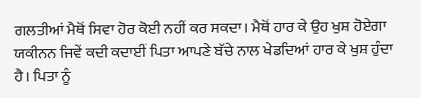ਗਲਤੀਆਂ ਮੈਥੋਂ ਸਿਵਾ ਹੋਰ ਕੋਈ ਨਹੀਂ ਕਰ ਸਕਦਾ। ਮੈਥੋਂ ਹਾਰ ਕੇ ਉਹ ਖੁਸ਼ ਹੋਏਗਾ ਯਕੀਨਨ ਜਿਵੇਂ ਕਦੀ ਕਦਾਈਂ ਪਿਤਾ ਆਪਣੇ ਬੱਚੇ ਨਾਲ ਖੇਡਦਿਆਂ ਹਾਰ ਕੇ ਖੁਸ਼ ਹੁੰਦਾ ਹੈ। ਪਿਤਾ ਨੂੰ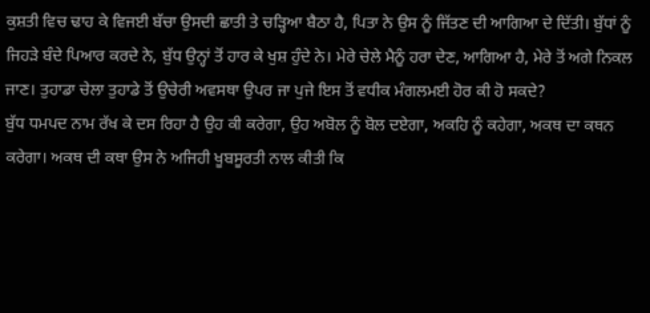ਕੁਸ਼ਤੀ ਵਿਚ ਢਾਹ ਕੇ ਵਿਜਈ ਬੱਚਾ ਉਸਦੀ ਛਾਤੀ ਤੇ ਚੜ੍ਹਿਆ ਬੈਠਾ ਹੈ, ਪਿਤਾ ਨੇ ਉਸ ਨੂੰ ਜਿੱਤਣ ਦੀ ਆਗਿਆ ਦੇ ਦਿੱਤੀ। ਬੁੱਧਾਂ ਨੂੰ ਜਿਹੜੇ ਬੰਦੇ ਪਿਆਰ ਕਰਦੇ ਨੇ, ਬੁੱਧ ਉਨ੍ਹਾਂ ਤੋਂ ਹਾਰ ਕੇ ਖੁਸ਼ ਹੁੰਦੇ ਨੇ। ਮੇਰੇ ਚੇਲੇ ਮੈਨੂੰ ਹਰਾ ਦੇਣ, ਆਗਿਆ ਹੈ, ਮੇਰੇ ਤੋਂ ਅਗੇ ਨਿਕਲ ਜਾਣ। ਤੁਹਾਡਾ ਚੇਲਾ ਤੁਹਾਡੇ ਤੋਂ ਉਚੇਰੀ ਅਵਸਥਾ ਉਪਰ ਜਾ ਪੁਜੇ ਇਸ ਤੋਂ ਵਧੀਕ ਮੰਗਲਮਈ ਹੋਰ ਕੀ ਹੋ ਸਕਦੇ?
ਬੁੱਧ ਧਮਪਦ ਨਾਮ ਰੱਖ ਕੇ ਦਸ ਰਿਹਾ ਹੈ ਉਹ ਕੀ ਕਰੇਗਾ, ਉਹ ਅਬੋਲ ਨੂੰ ਬੋਲ ਦਏਗਾ, ਅਕਹਿ ਨੂੰ ਕਹੇਗਾ, ਅਕਥ ਦਾ ਕਥਨ ਕਰੇਗਾ। ਅਕਥ ਦੀ ਕਥਾ ਉਸ ਨੇ ਅਜਿਹੀ ਖੂਬਸੂਰਤੀ ਨਾਲ ਕੀਤੀ ਕਿ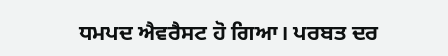ਧਮਪਦ ਐਵਰੈਸਟ ਹੋ ਗਿਆ। ਪਰਬਤ ਦਰ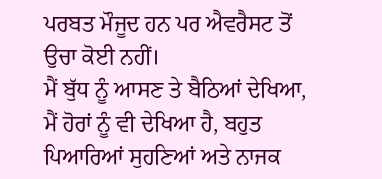ਪਰਬਤ ਮੌਜੂਦ ਹਨ ਪਰ ਐਵਰੈਸਟ ਤੋਂ ਉਚਾ ਕੋਈ ਨਹੀਂ।
ਮੈਂ ਬੁੱਧ ਨੂੰ ਆਸਣ ਤੇ ਬੈਠਿਆਂ ਦੇਖਿਆ, ਮੈਂ ਹੋਰਾਂ ਨੂੰ ਵੀ ਦੇਖਿਆ ਹੈ, ਬਹੁਤ ਪਿਆਰਿਆਂ ਸੁਹਣਿਆਂ ਅਤੇ ਨਾਜਕ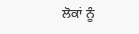ਲੋਕਾਂ ਨੂੰ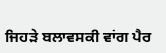ਜਿਹੜੇ ਬਲਾਵਸਕੀ ਵਾਂਗ ਪੈਰ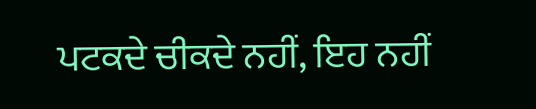ਪਟਕਦੇ ਚੀਕਦੇ ਨਹੀਂ, ਇਹ ਨਹੀਂ